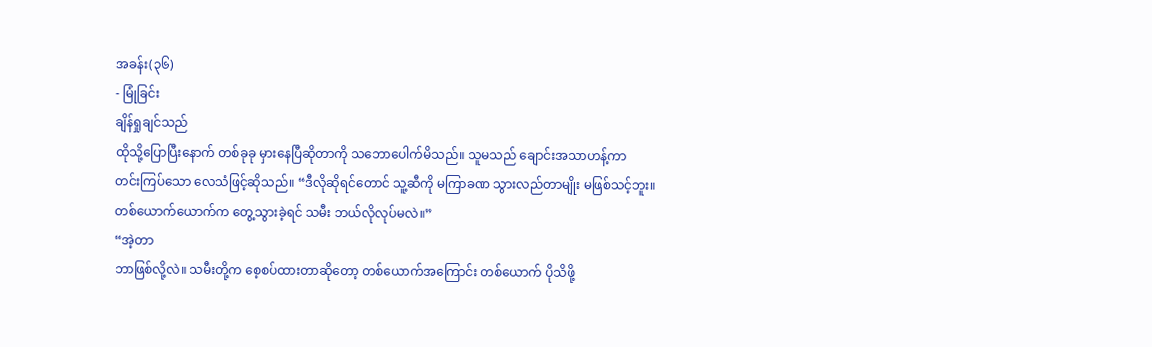အခန်း(၃၆)
- မြုံခြင်း
ချိန်ရှုချင်သည်
ထိုသို့ပြောပြီးနောက် တစ်ခုခု မှားနေပြီဆိုတာကို သဘောပေါက်မိသည်။ သူမသည် ချောင်းအသာဟန့်ကာ
တင်းကြပ်သော လေသံဖြင့်ဆိုသည်။ “ဒီလိုဆိုရင်တောင် သူ့ဆီကို မကြာခဏ သွားလည်တာမျိုး မဖြစ်သင့်ဘူး။
တစ်ယောက်ယောက်က တွေ့သွားခဲ့ရင် သမီး ဘယ်လိုလုပ်မလဲ။”
“အဲ့တာ
ဘာဖြစ်လို့လဲ။ သမီးတို့က စေ့စပ်ထားတာဆိုတော့ တစ်ယောက်အကြောင်း တစ်ယောက် ပိုသိဖို့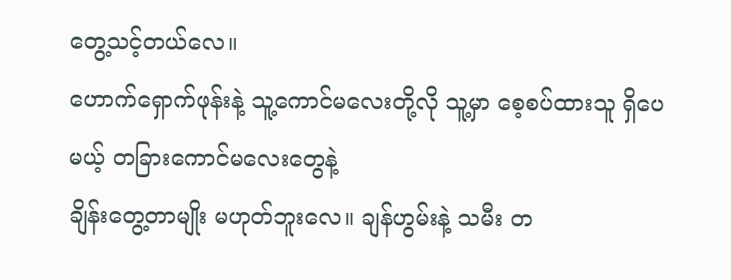တွေ့သင့်တယ်လေ။
ဟောက်ရှောက်ဖုန်းနဲ့ သူ့ကောင်မလေးတို့လို သူ့မှာ စေ့စပ်ထားသူ ရှိပေမယ့် တခြားကောင်မလေးတွေနဲ့
ချိန်းတွေ့တာမျိုး မဟုတ်ဘူးလေ။ ချန်ဟွမ်းနဲ့ သမီး တ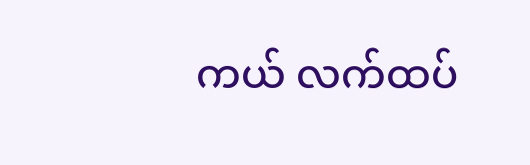ကယ် လက်ထပ်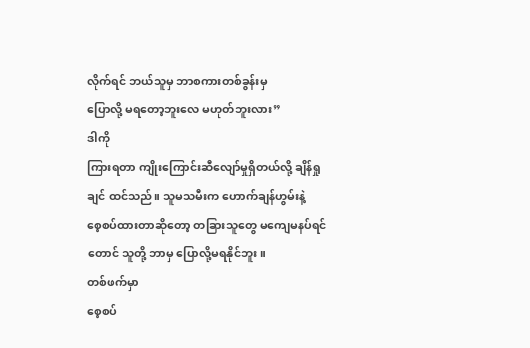လိုက်ရင် ဘယ်သူမှ ဘာစကားတစ်ခွန်းမှ
ပြောလို့ မရတော့ဘူးလေ မဟုတ်ဘူးလား”
ဒါကို
ကြားရတာ ကျိုးကြောင်းဆီလျော်မှုရှိတယ်လို့ ချိန်ရှုချင် ထင်သည်။ သူမသမီးက ဟောက်ချန်ဟွမ်းနဲ့
စေ့စပ်ထားတာဆိုတော့ တခြားသူတွေ မကျေမနပ်ရင်တောင် သူတို့ ဘာမှ ပြောလို့မရနိုင်ဘူး။
တစ်ဖက်မှာ
စေ့စပ်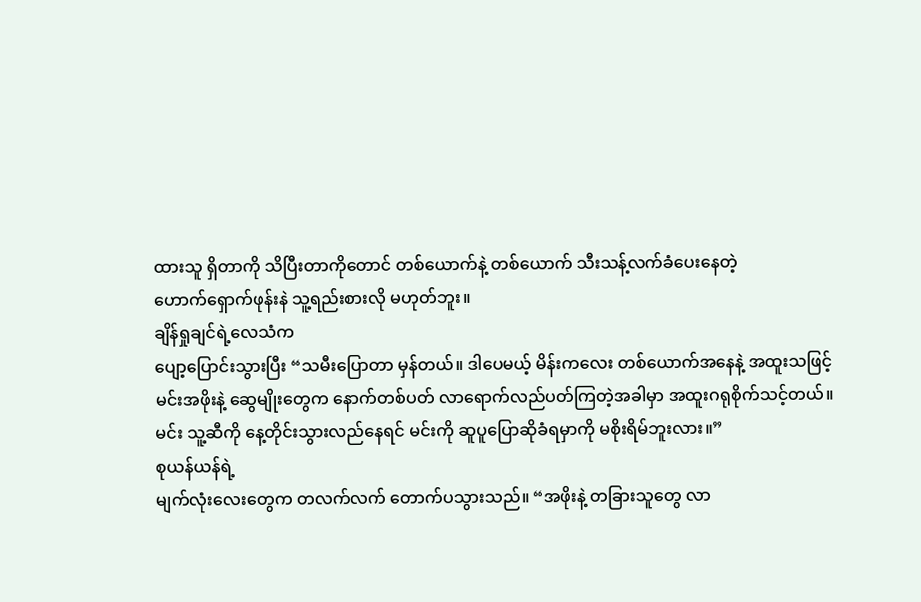ထားသူ ရှိတာကို သိပြီးတာကိုတောင် တစ်ယောက်နဲ့ တစ်ယောက် သီးသန့်လက်ခံပေးနေတဲ့
ဟောက်ရှောက်ဖုန်းနဲ သူ့ရည်းစားလို မဟုတ်ဘူး။
ချိန်ရှုချင်ရဲ့လေသံက
ပျော့ပြောင်းသွားပြီး “သမီးပြောတာ မှန်တယ်။ ဒါပေမယ့် မိန်းကလေး တစ်ယောက်အနေနဲ့ အထူးသဖြင့်
မင်းအဖိုးနဲ့ ဆွေမျိုးတွေက နောက်တစ်ပတ် လာရောက်လည်ပတ်ကြတဲ့အခါမှာ အထူးဂရုစိုက်သင့်တယ်။
မင်း သူ့ဆီကို နေ့တိုင်းသွားလည်နေရင် မင်းကို ဆူပူပြောဆိုခံရမှာကို မစိုးရိမ်ဘူးလား။”
စုယန်ယန်ရဲ့
မျက်လုံးလေးတွေက တလက်လက် တောက်ပသွားသည်။ “အဖိုးနဲ့ တခြားသူတွေ လာ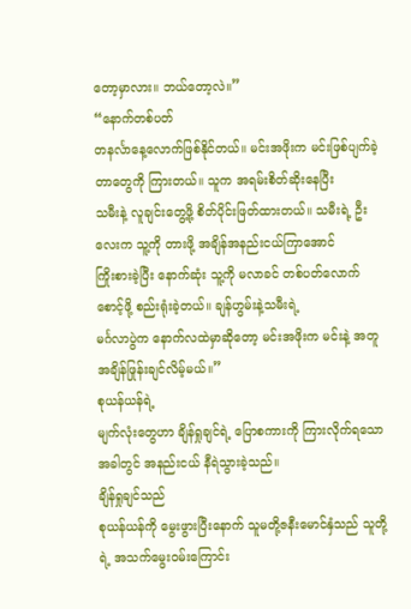တော့မှာလား။ ဘယ်တော့လဲ။”
“နောက်တစ်ပတ်
တနင်္လာနေ့လောက်ဖြစ်နိုင်တယ်။ မင်းအဖိုးက မင်းဖြစ်ပျက်ခဲ့တာတွေကို ကြားတယ်။ သူက အရမ်းစိတ်ဆိုးနေပြီး
သမီးနဲ့ လူချင်းတွေ့ဖို့ စိတ်ပိုင်းဖြတ်ထားတယ်။ သမီးရဲ့ ဦးလေးက သူ့ကို တားဖို့ အချိန်အနည်းငယ်ကြာအောင်
ကြိုးစားခဲ့ပြီး နောက်ဆုံး သူ့ကို မလာခင် တစ်ပတ်လောက် စောင့်ဖို့ စည်းရုံးခဲ့တယ်။ ချန်ဟွမ်းနဲ့သမီးရဲ့
မင်္ဂလာပွဲက နောက်လထဲမှာဆိုတော့ မင်းအဖိုးက မင်းနဲ့ အတူ အချိန်ဖြုန်းချင်လိမ့်မယ်။”
စုယန်ယန်ရဲ့
မျက်လုံးတွေဟာ ချိန်ရှုချင်ရဲ့ ပြောစကားကို ကြားလိုက်ရသောအခါတွင် အနည်းငယ် နီရဲသွားခဲ့သည်။
ချိန်ရှုချင်သည်
စုယန်ယန်ကို မွေးဖွားပြီးနောက် သူမတို့ဇနီးမောင်နှံသည် သူတို့ရဲ့ အသက်မွေးဝမ်းကြောင်း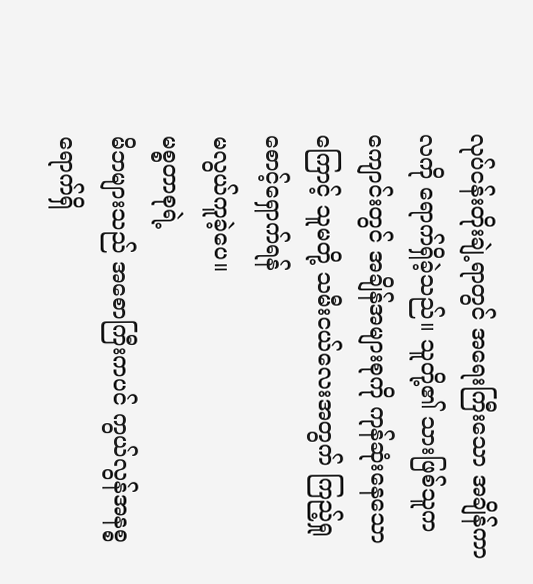လုပ်ငန်းတိုးချဲ့ရာတွင် အရေးကြီးသော အချိန်ကာလကို ရောက်ရှိခဲ့သည်။ သူတို့၏ သားဖြစ်သူက
ကျောင်းတွင် အချိန်အများစုကို ကုန်ဆုံးနေသောကြောင့် သူမတို့ သမီးငယ်လေးအတွက် ကြည့်ရှုစောင့်ရှောက်ရန်
မလွယ်ကူခဲ့ပေ။
မစ္စတာစုရဲ့
မိဘများသည် အစောကြီးကပင် ကွယ်လွန်အနစ္စရောက်ရှိ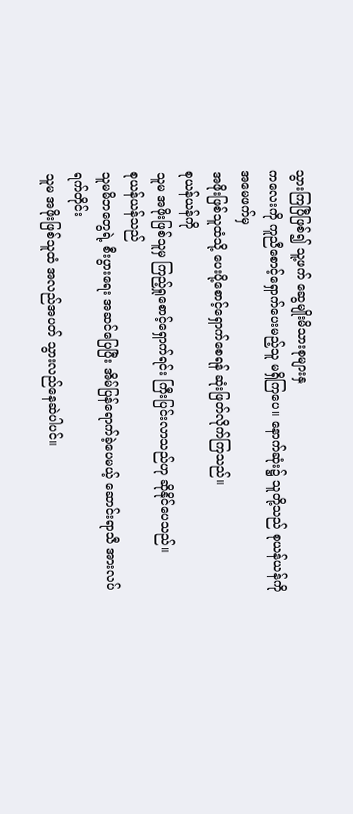သွားကြပြီဖြစ်၍ သူ့ဖက် ဆွေမျိုးမိသားစုများနှ
ကလေးကို ကူညီစောင့်ရှောက်ပေးမည့်သူ မရှိကြပေ။ နောက်ဆုံး၌ သူတို့သည် စုယန်ယန်ကို အမေဖက်မှ
အဖိုးဖြစ်သူထံသို့ ပေးပို့စောင့်ရှောက်စေရန် ဆုံးဖြတ်လိုက်ကြသည်။
စုယန်ယန်ကို
သူမ အဖိုးဖြစ်သူမှ ကြည့်ရှုစောင့်ရှောက်ရင်း ကြီးပြင်းလာသည်ဟု ဆိုနိုင်ပေသည်။
စုယန်ယန်သည်
သူမမိဘတွေရဲ့ စီးပွားရေး အဆင်ပြေပြီး အိမ်ပြန်ရောက်ခဲ့ပေမယ့် ဆောင်းရာသီ အားလပ်ရက်တိုင်း
သူမ အဖိုးဖြစ်သူထံ အလည်အပတ် သွားလည်နေဆဲပါပင်။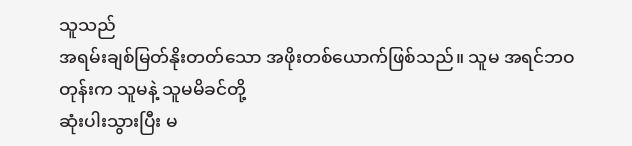သူသည်
အရမ်းချစ်မြတ်နိုးတတ်သော အဖိုးတစ်ယောက်ဖြစ်သည်။ သူမ အရင်ဘဝတုန်းက သူမနဲ့ သူမမိခင်တို့
ဆုံးပါးသွားပြီး မ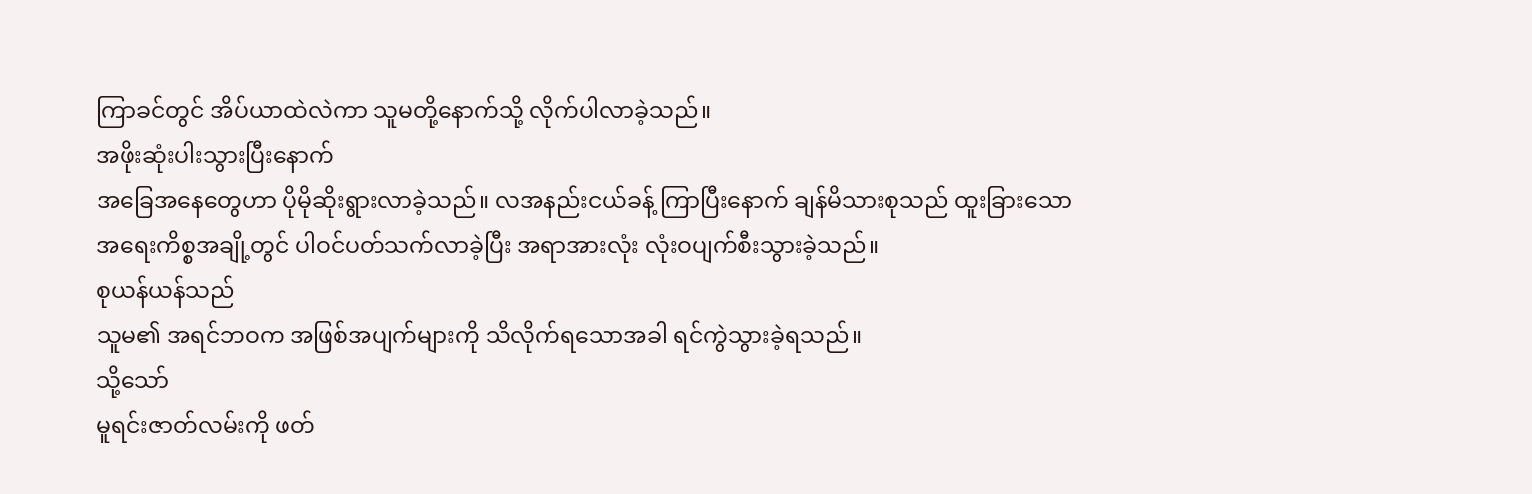ကြာခင်တွင် အိပ်ယာထဲလဲကာ သူမတို့နောက်သို့ လိုက်ပါလာခဲ့သည်။
အဖိုးဆုံးပါးသွားပြီးနောက်
အခြေအနေတွေဟာ ပိုမိုဆိုးရွားလာခဲ့သည်။ လအနည်းငယ်ခန့် ကြာပြီးနောက် ချန်မိသားစုသည် ထူးခြားသော
အရေးကိစ္စအချို့တွင် ပါဝင်ပတ်သက်လာခဲ့ပြီး အရာအားလုံး လုံးဝပျက်စီးသွားခဲ့သည်။
စုယန်ယန်သည်
သူမ၏ အရင်ဘဝက အဖြစ်အပျက်များကို သိလိုက်ရသောအခါ ရင်ကွဲသွားခဲ့ရသည်။
သို့သော်
မူရင်းဇာတ်လမ်းကို ဖတ်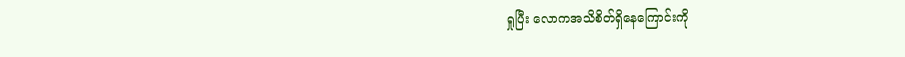ရှုပြီး လောကအသိစိတ်ရှိနေကြောင်းကို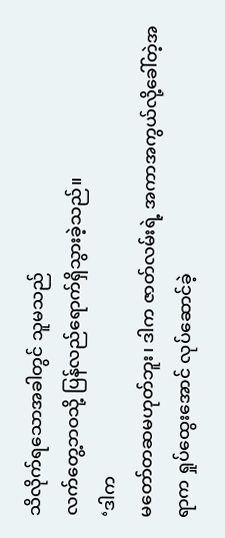သိလိုက်ရသောအခါတွင် သူမသည်
လက်တွေ့ဘဝသို့ ပြန်လည်ရောက်ရှိသွားခဲ့သည်။
‘ဒါက
မတော်တဆမဟုတ်ဘူး၊ ဒါက ဇာတ်လမ်းရဲ့ အကာအကွယ်လို့ခေါ်တဲ့အရာက ရှုပ်ထွေးအောင် လုပ်ဆောင်ခဲ့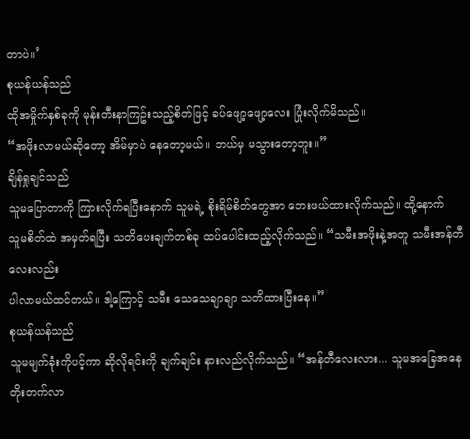တာပဲ။’
စုယန်ယန်သည်
ထိုအမှိုက်နှစ်ခုကို မုန်းတီးနာကြဥ်းသည့်စိတ်ဖြင့် ခပ်ဖျော့ဖျော့လေး ပြုံးလိုက်မိသည်။
“အဖိုးလာမယ်ဆိုတော့ အိမ်မှာပဲ နေတော့မယ်။ ဘယ်မှ မသွားတော့ဘူး။”
ချိန်ရှုချင်သည်
သူမပြောတာကို ကြားလိုက်ရပြီးနောက် သူမရဲ့ စိုးရိမ်စိတ်တွေအာ ဘေးဖယ်ထားလိုက်သည်။ ထို့နောက်
သူမစိတ်ထဲ အမှတ်ရပြီး သတိပေးချက်တစ်ခု ထပ်ပေါင်းထည့်လိုက်သည်။ “သမီးအဖိုးနဲ့အတူ သမီးအန်တီလေးလည်း
ပါလာမယ်ထင်တယ်။ ဒါ့ကြောင့် သမီး သေသေချာချာ သတိထားပြီးနေ။”
စုယန်ယန်သည်
သူမမျက်ခုံးကိုပင့်ကာ ဆိုလိုရင်းကို ချက်ချင်း နားလည်လိုက်သည်။ “အန်တီလေးလား... သူမအခြေအနေ
တိုးတက်လာ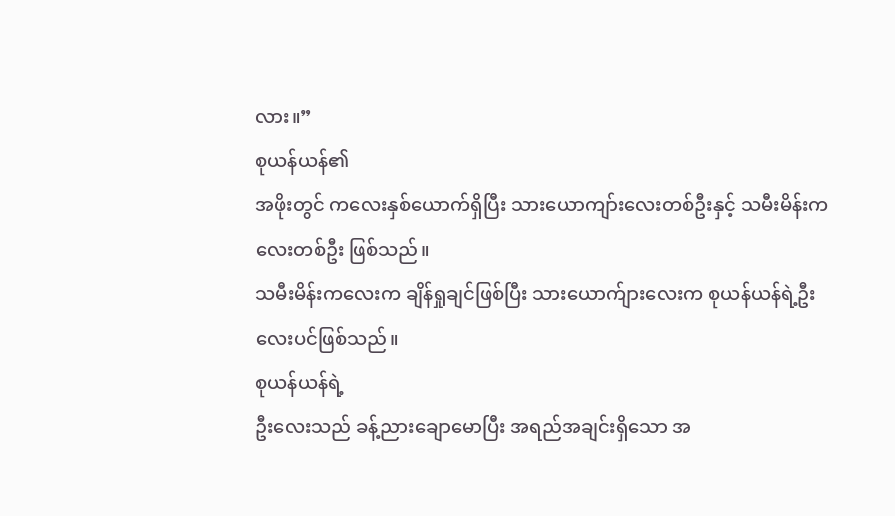လား။”
စုယန်ယန်၏
အဖိုးတွင် ကလေးနှစ်ယောက်ရှိပြီး သားယောကျာ်းလေးတစ်ဦးနှင့် သမီးမိန်းကလေးတစ်ဦး ဖြစ်သည်။
သမီးမိန်းကလေးက ချိန်ရှုချင်ဖြစ်ပြီး သားယောက်ျားလေးက စုယန်ယန်ရဲ့ဦးလေးပင်ဖြစ်သည်။
စုယန်ယန်ရဲ့
ဦးလေးသည် ခန့်ညားချောမောပြီး အရည်အချင်းရှိသော အ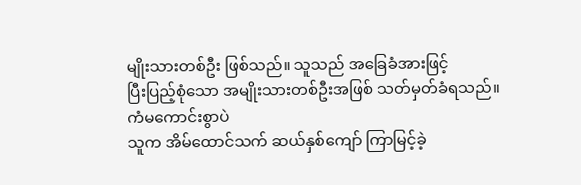မျိုးသားတစ်ဦး ဖြစ်သည်။ သူသည် အခြေခံအားဖြင့်
ပြီးပြည့်စုံသော အမျိုးသားတစ်ဦးအဖြစ် သတ်မှတ်ခံရသည်။
ကံမကောင်းစွာပဲ
သူက အိမ်ထောင်သက် ဆယ်နှစ်ကျော် ကြာမြင့်ခဲ့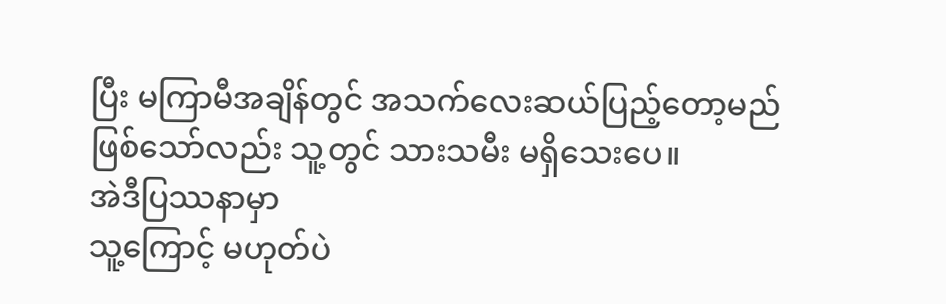ပြီး မကြာမီအချိန်တွင် အသက်လေးဆယ်ပြည့်တော့မည်
ဖြစ်သော်လည်း သူ့တွင် သားသမီး မရှိသေးပေ။
အဲဒီပြဿနာမှာ
သူ့ကြောင့် မဟုတ်ပဲ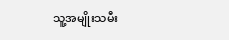သူ့အမျိုးသမီး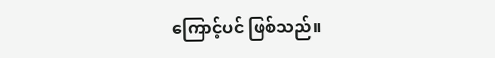ကြောင့်ပင် ဖြစ်သည်။